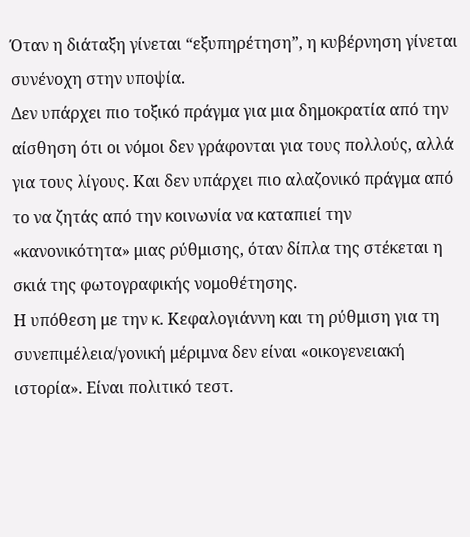Όταν η διάταξη γίνεται “εξυπηρέτηση”, η κυβέρνηση γίνεται συνένοχη στην υποψία.
Δεν υπάρχει πιο τοξικό πράγμα για μια δημοκρατία από την αίσθηση ότι οι νόμοι δεν γράφονται για τους πολλούς, αλλά για τους λίγους. Και δεν υπάρχει πιο αλαζονικό πράγμα από το να ζητάς από την κοινωνία να καταπιεί την «κανονικότητα» μιας ρύθμισης, όταν δίπλα της στέκεται η σκιά της φωτογραφικής νομοθέτησης.
Η υπόθεση με την κ. Κεφαλογιάννη και τη ρύθμιση για τη συνεπιμέλεια/γονική μέριμνα δεν είναι «οικογενειακή ιστορία». Είναι πολιτικό τεστ.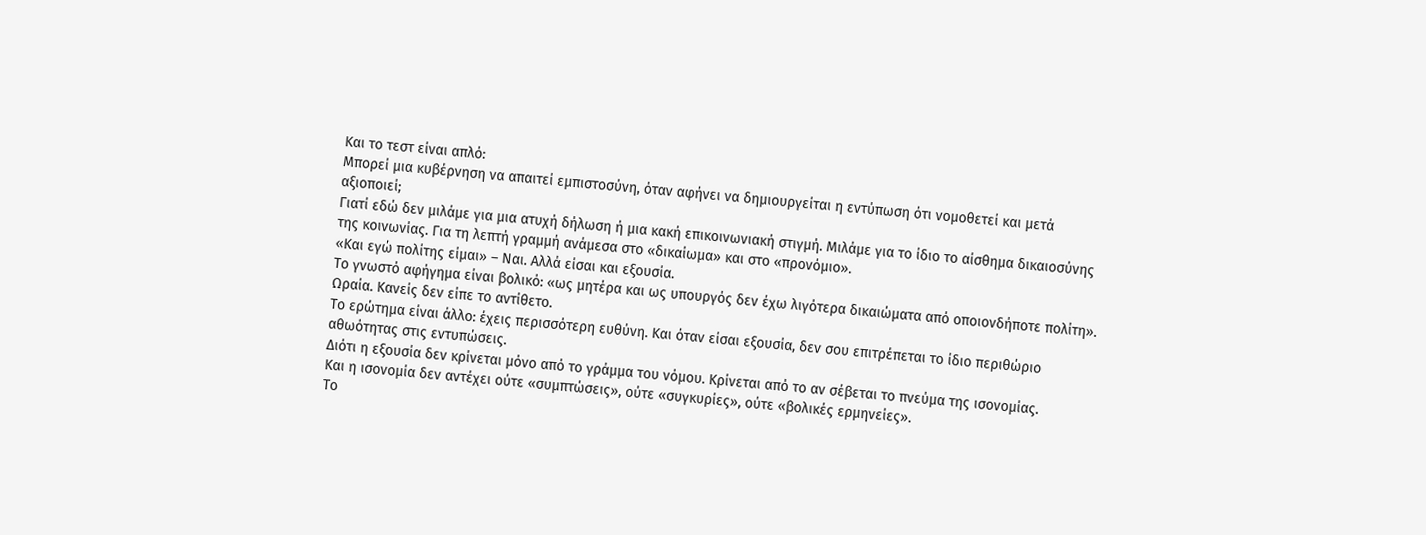Και το τεστ είναι απλό:
Μπορεί μια κυβέρνηση να απαιτεί εμπιστοσύνη, όταν αφήνει να δημιουργείται η εντύπωση ότι νομοθετεί και μετά αξιοποιεί;
Γιατί εδώ δεν μιλάμε για μια ατυχή δήλωση ή μια κακή επικοινωνιακή στιγμή. Μιλάμε για το ίδιο το αίσθημα δικαιοσύνης της κοινωνίας. Για τη λεπτή γραμμή ανάμεσα στο «δικαίωμα» και στο «προνόμιο».
«Και εγώ πολίτης είμαι» – Ναι. Αλλά είσαι και εξουσία.
Το γνωστό αφήγημα είναι βολικό: «ως μητέρα και ως υπουργός δεν έχω λιγότερα δικαιώματα από οποιονδήποτε πολίτη». Ωραία. Κανείς δεν είπε το αντίθετο.
Το ερώτημα είναι άλλο: έχεις περισσότερη ευθύνη. Και όταν είσαι εξουσία, δεν σου επιτρέπεται το ίδιο περιθώριο αθωότητας στις εντυπώσεις.
Διότι η εξουσία δεν κρίνεται μόνο από το γράμμα του νόμου. Κρίνεται από το αν σέβεται το πνεύμα της ισονομίας.
Και η ισονομία δεν αντέχει ούτε «συμπτώσεις», ούτε «συγκυρίες», ούτε «βολικές ερμηνείες».
Το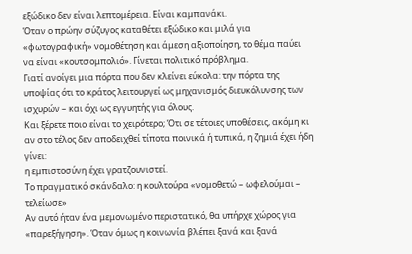εξώδικο δεν είναι λεπτομέρεια. Είναι καμπανάκι.
Όταν ο πρώην σύζυγος καταθέτει εξώδικο και μιλά για «φωτογραφική» νομοθέτηση και άμεση αξιοποίηση, το θέμα παύει να είναι «κουτσομπολιό». Γίνεται πολιτικό πρόβλημα.
Γιατί ανοίγει μια πόρτα που δεν κλείνει εύκολα: την πόρτα της υποψίας ότι το κράτος λειτουργεί ως μηχανισμός διευκόλυνσης των ισχυρών – και όχι ως εγγυητής για όλους.
Και ξέρετε ποιο είναι το χειρότερο; Ότι σε τέτοιες υποθέσεις, ακόμη κι αν στο τέλος δεν αποδειχθεί τίποτα ποινικά ή τυπικά, η ζημιά έχει ήδη γίνει:
η εμπιστοσύνη έχει γρατζουνιστεί.
Το πραγματικό σκάνδαλο: η κουλτούρα «νομοθετώ – ωφελούμαι – τελείωσε»
Αν αυτό ήταν ένα μεμονωμένο περιστατικό, θα υπήρχε χώρος για «παρεξήγηση». Όταν όμως η κοινωνία βλέπει ξανά και ξανά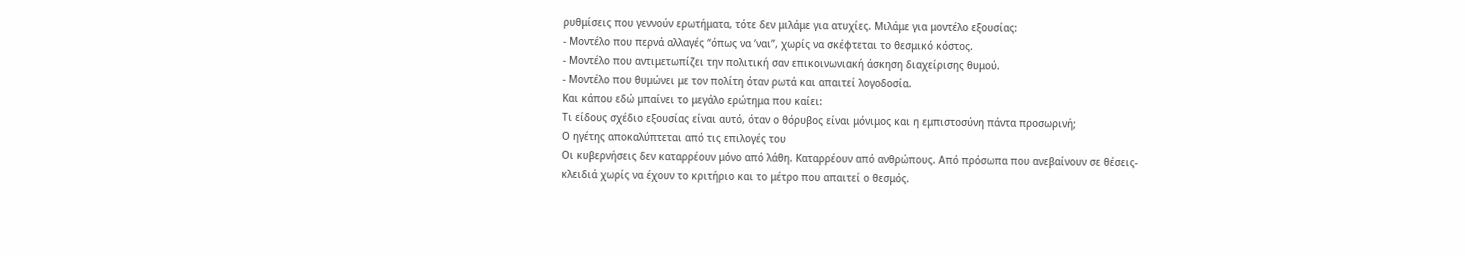ρυθμίσεις που γεννούν ερωτήματα, τότε δεν μιλάμε για ατυχίες. Μιλάμε για μοντέλο εξουσίας:
- Μοντέλο που περνά αλλαγές “όπως να ’ναι”, χωρίς να σκέφτεται το θεσμικό κόστος.
- Μοντέλο που αντιμετωπίζει την πολιτική σαν επικοινωνιακή άσκηση διαχείρισης θυμού.
- Μοντέλο που θυμώνει με τον πολίτη όταν ρωτά και απαιτεί λογοδοσία.
Και κάπου εδώ μπαίνει το μεγάλο ερώτημα που καίει:
Τι είδους σχέδιο εξουσίας είναι αυτό, όταν ο θόρυβος είναι μόνιμος και η εμπιστοσύνη πάντα προσωρινή;
Ο ηγέτης αποκαλύπτεται από τις επιλογές του
Οι κυβερνήσεις δεν καταρρέουν μόνο από λάθη. Καταρρέουν από ανθρώπους. Από πρόσωπα που ανεβαίνουν σε θέσεις-κλειδιά χωρίς να έχουν το κριτήριο και το μέτρο που απαιτεί ο θεσμός.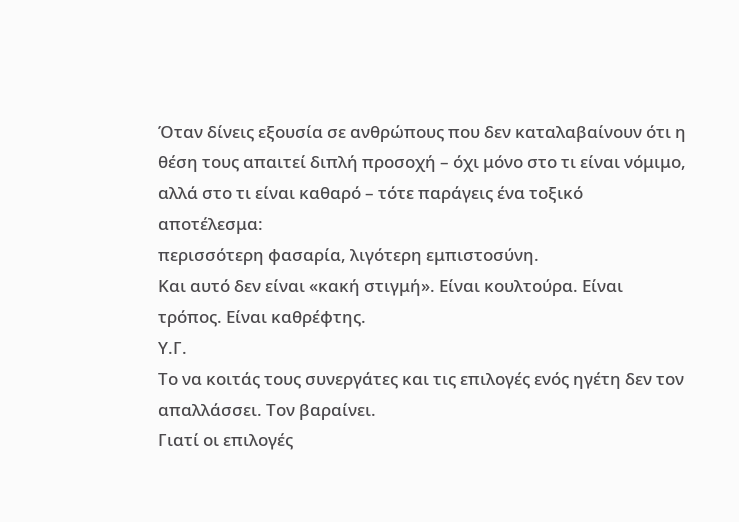Όταν δίνεις εξουσία σε ανθρώπους που δεν καταλαβαίνουν ότι η θέση τους απαιτεί διπλή προσοχή – όχι μόνο στο τι είναι νόμιμο, αλλά στο τι είναι καθαρό – τότε παράγεις ένα τοξικό αποτέλεσμα:
περισσότερη φασαρία, λιγότερη εμπιστοσύνη.
Και αυτό δεν είναι «κακή στιγμή». Είναι κουλτούρα. Είναι τρόπος. Είναι καθρέφτης.
Υ.Γ.
Το να κοιτάς τους συνεργάτες και τις επιλογές ενός ηγέτη δεν τον απαλλάσσει. Τον βαραίνει.
Γιατί οι επιλογές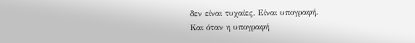δεν είναι τυχαίες. Είναι υπογραφή.
Και όταν η υπογραφή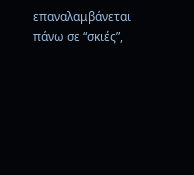επαναλαμβάνεται πάνω σε “σκιές”,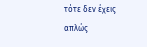τότε δεν έχεις απλώς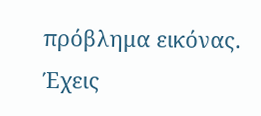πρόβλημα εικόνας. Έχεις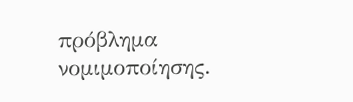πρόβλημα νομιμοποίησης.